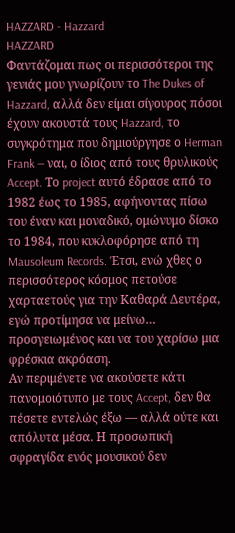HAZZARD - Hazzard
HAZZARD
Φαντάζομαι πως οι περισσότεροι της γενιάς μου γνωρίζουν το The Dukes of Hazzard, αλλά δεν είμαι σίγουρος πόσοι έχουν ακουστά τους Hazzard, το συγκρότημα που δημιούργησε ο Herman Frank — ναι, ο ίδιος από τους θρυλικούς Accept. Το project αυτό έδρασε από το 1982 έως το 1985, αφήνοντας πίσω του έναν και μοναδικό, ομώνυμο δίσκο το 1984, που κυκλοφόρησε από τη Mausoleum Records. Έτσι, ενώ χθες ο περισσότερος κόσμος πετούσε χαρταετούς για την Καθαρά Δευτέρα, εγώ προτίμησα να μείνω… προσγειωμένος και να του χαρίσω μια φρέσκια ακρόαση.
Αν περιμένετε να ακούσετε κάτι πανομοιότυπο με τους Accept, δεν θα πέσετε εντελώς έξω — αλλά ούτε και απόλυτα μέσα. Η προσωπική σφραγίδα ενός μουσικού δεν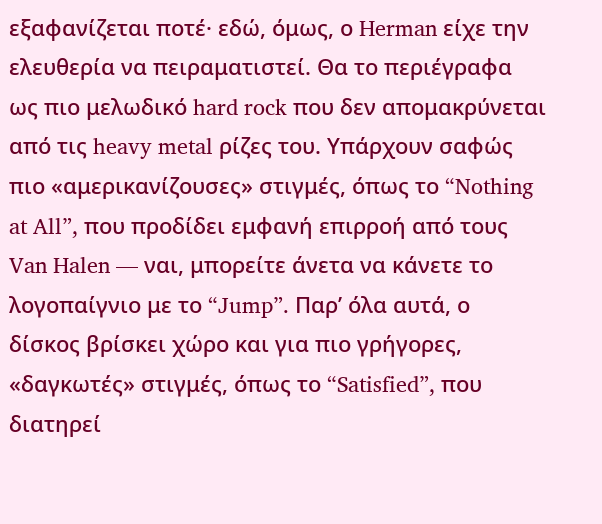εξαφανίζεται ποτέ· εδώ, όμως, ο Herman είχε την ελευθερία να πειραματιστεί. Θα το περιέγραφα ως πιο μελωδικό hard rock που δεν απομακρύνεται από τις heavy metal ρίζες του. Υπάρχουν σαφώς πιο «αμερικανίζουσες» στιγμές, όπως το “Nothing at All”, που προδίδει εμφανή επιρροή από τους Van Halen — ναι, μπορείτε άνετα να κάνετε το λογοπαίγνιο με το “Jump”. Παρ’ όλα αυτά, ο δίσκος βρίσκει χώρο και για πιο γρήγορες, «δαγκωτές» στιγμές, όπως το “Satisfied”, που διατηρεί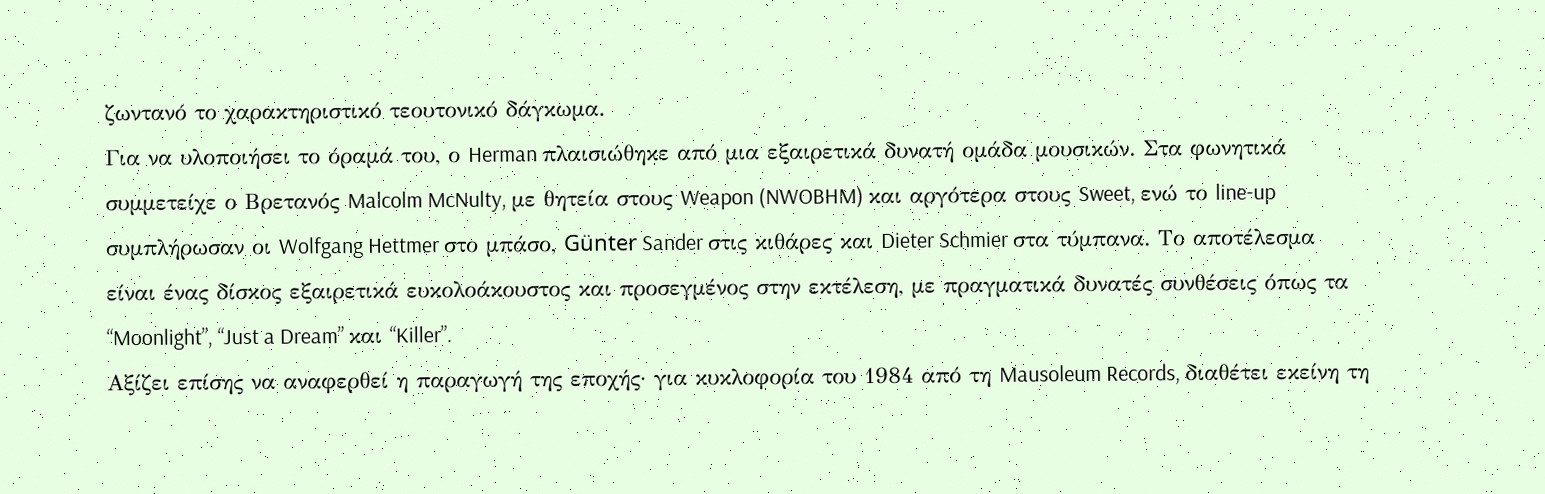ζωντανό το χαρακτηριστικό τεουτονικό δάγκωμα.
Για να υλοποιήσει το όραμά του, ο Herman πλαισιώθηκε από μια εξαιρετικά δυνατή ομάδα μουσικών. Στα φωνητικά συμμετείχε ο Βρετανός Malcolm McNulty, με θητεία στους Weapon (NWOBHM) και αργότερα στους Sweet, ενώ το line-up συμπλήρωσαν οι Wolfgang Hettmer στο μπάσο, Günter Sander στις κιθάρες και Dieter Schmier στα τύμπανα. Το αποτέλεσμα είναι ένας δίσκος εξαιρετικά ευκολοάκουστος και προσεγμένος στην εκτέλεση, με πραγματικά δυνατές συνθέσεις όπως τα “Moonlight”, “Just a Dream” και “Killer”.
Αξίζει επίσης να αναφερθεί η παραγωγή της εποχής· για κυκλοφορία του 1984 από τη Mausoleum Records, διαθέτει εκείνη τη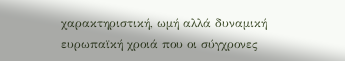χαρακτηριστική, ωμή αλλά δυναμική ευρωπαϊκή χροιά που οι σύγχρονες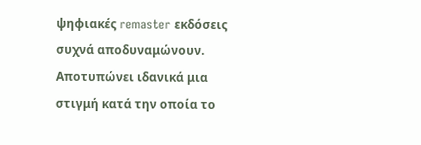ψηφιακές remaster εκδόσεις συχνά αποδυναμώνουν. Αποτυπώνει ιδανικά μια στιγμή κατά την οποία το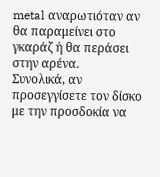metal αναρωτιόταν αν θα παραμείνει στο γκαράζ ή θα περάσει στην αρένα.
Συνολικά, αν προσεγγίσετε τον δίσκο με την προσδοκία να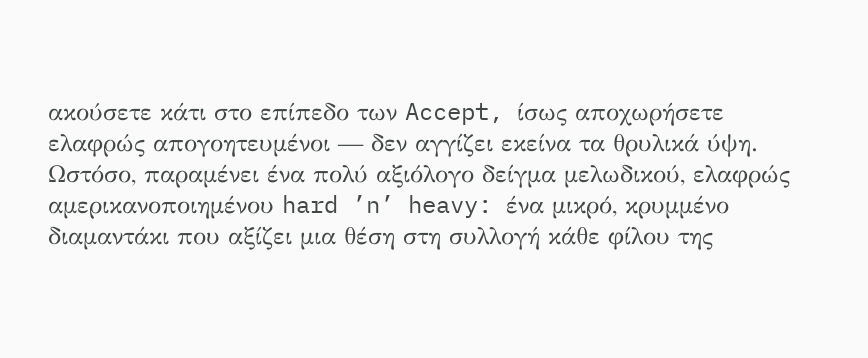ακούσετε κάτι στο επίπεδο των Accept, ίσως αποχωρήσετε ελαφρώς απογοητευμένοι — δεν αγγίζει εκείνα τα θρυλικά ύψη. Ωστόσο, παραμένει ένα πολύ αξιόλογο δείγμα μελωδικού, ελαφρώς αμερικανοποιημένου hard ’n’ heavy: ένα μικρό, κρυμμένο διαμαντάκι που αξίζει μια θέση στη συλλογή κάθε φίλου της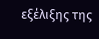εξέλιξης της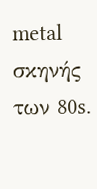metal σκηνής των 80s.